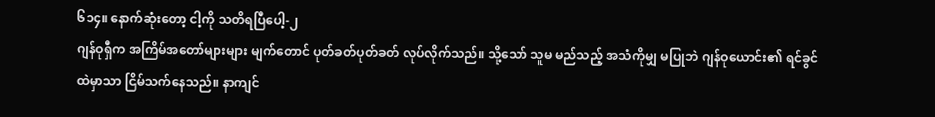၆၁၄။ နောက်ဆုံးတော့ ငါ့ကို သတိရပြီပေါ့-၂
ဂျန်ဝုရှီက အကြိမ်အတော်များများ မျက်တောင် ပုတ်ခတ်ပုတ်ခတ် လုပ်လိုက်သည်။ သို့သော် သူမ မည်သည့် အသံကိုမျှ မပြုဘဲ ဂျန်ဝုယောင်း၏ ရင်ခွင်ထဲမှာသာ ငြိမ်သက်နေသည်။ နာကျင်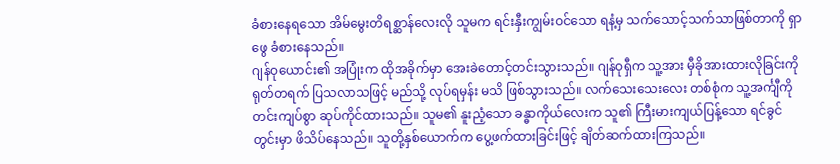ခံစားနေရသော အိမ်မွေးတိရစ္ဆာန်လေးလို သူမက ရင်းနှီးကျွမ်းဝင်သော ရနံ့မှ သက်သောင့်သက်သာဖြစ်တာကို ရှာဖွေ ခံစားနေသည်။
ဂျန်ဝုယောင်း၏ အပြုံးက ထိုအခိုက်မှာ အေးခဲတောင့်တင်းသွားသည်။ ဂျန်ဝုရှီက သူ့အား မှီခိုအားထားလိုခြင်းကို ရုတ်တရက် ပြသလာသဖြင့် မည်သို့ လုပ်ရမှန်း မသိ ဖြစ်သွားသည်။ လက်သေးသေးလေး တစ်စုံက သူ့အင်္ကျီကို တင်းကျပ်စွာ ဆုပ်ကိုင်ထားသည်။ သူမ၏ နူးညံ့သော ခန္ဓာကိုယ်လေးက သူ၏ ကြီးမားကျယ်ပြန့်သော ရင်ခွင်တွင်းမှာ ဖိသိပ်နေသည်။ သူတို့နှစ်ယောက်က ပွေ့ဖက်ထားခြင်းဖြင့် ချိတ်ဆက်ထားကြသည်။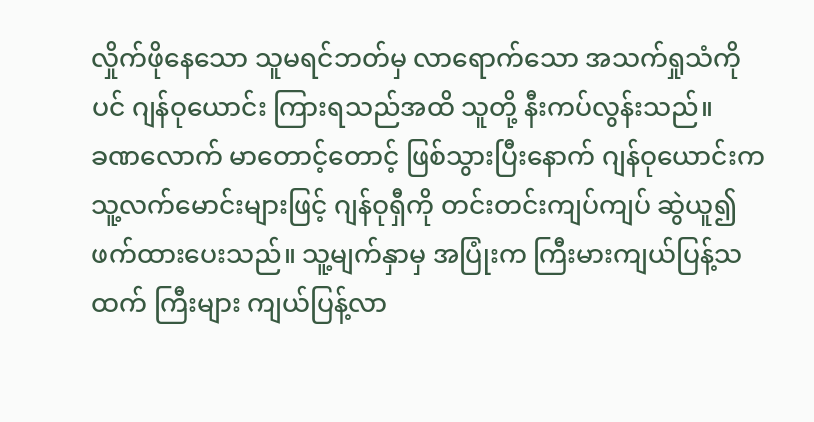လှိုက်ဖိုနေသော သူမရင်ဘတ်မှ လာရောက်သော အသက်ရှုသံကိုပင် ဂျန်ဝုယောင်း ကြားရသည်အထိ သူတို့ နီးကပ်လွန်းသည်။
ခဏလောက် မာတောင့်တောင့် ဖြစ်သွားပြီးနောက် ဂျန်ဝုယောင်းက သူ့လက်မောင်းများဖြင့် ဂျန်ဝုရှီကို တင်းတင်းကျပ်ကျပ် ဆွဲယူ၍ ဖက်ထားပေးသည်။ သူ့မျက်နှာမှ အပြုံးက ကြီးမားကျယ်ပြန့်သထက် ကြီးများ ကျယ်ပြန့်လာ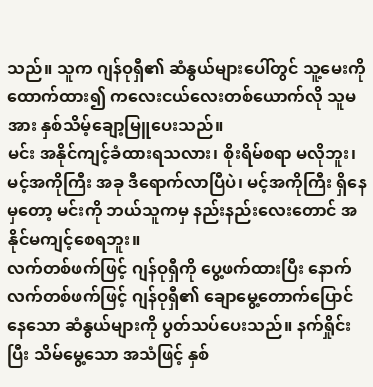သည်။ သူက ဂျန်ဝုရှီ၏ ဆံနွယ်များပေါ်တွင် သူ့မေးကို ထောက်ထား၍ ကလေးငယ်လေးတစ်ယောက်လို သူမအား နှစ်သိမ့်ချော့မြူပေးသည်။
မင်း အနိုင်ကျင့်ခံထားရသလား၊ စိုးရိမ်စရာ မလိုဘူး၊ မင့်အကိုကြီး အခု ဒီရောက်လာပြီပဲ၊ မင့်အကိုကြီး ရှိနေမှတော့ မင်းကို ဘယ်သူကမှ နည်းနည်းလေးတောင် အနိုင်မကျင့်စေရဘူး။
လက်တစ်ဖက်ဖြင့် ဂျန်ဝုရှီကို ပွေ့ဖက်ထားပြီး နောက်လက်တစ်ဖက်ဖြင့် ဂျန်ဝုရှီ၏ ချောမွေ့တောက်ပြောင်နေသော ဆံနွယ်များကို ပွတ်သပ်ပေးသည်။ နက်ရှိုင်းပြီး သိမ်မွေ့သော အသံဖြင့် နှစ်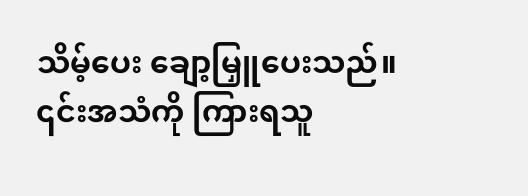သိမ့်ပေး ချော့မြှူပေးသည်။ ၎င်းအသံကို ကြားရသူ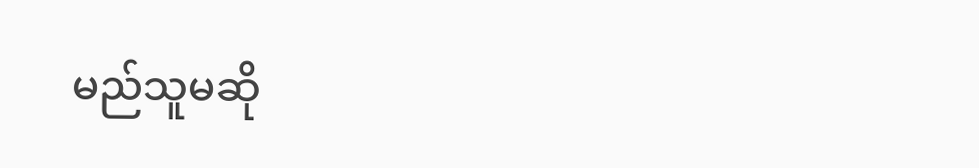မည်သူမဆို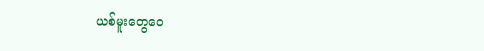ယစ်မူးတွေဝေ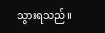သွားရသည်။